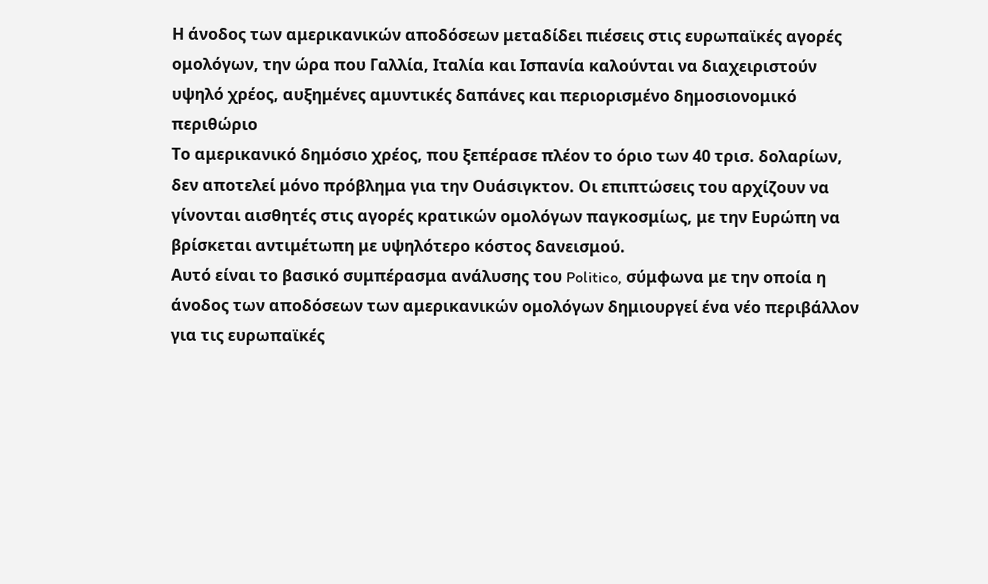Η άνοδος των αμερικανικών αποδόσεων μεταδίδει πιέσεις στις ευρωπαϊκές αγορές ομολόγων, την ώρα που Γαλλία, Ιταλία και Ισπανία καλούνται να διαχειριστούν υψηλό χρέος, αυξημένες αμυντικές δαπάνες και περιορισμένο δημοσιονομικό περιθώριο
Το αμερικανικό δημόσιο χρέος, που ξεπέρασε πλέον το όριο των 40 τρισ. δολαρίων, δεν αποτελεί μόνο πρόβλημα για την Ουάσιγκτον. Οι επιπτώσεις του αρχίζουν να γίνονται αισθητές στις αγορές κρατικών ομολόγων παγκοσμίως, με την Ευρώπη να βρίσκεται αντιμέτωπη με υψηλότερο κόστος δανεισμού.
Αυτό είναι το βασικό συμπέρασμα ανάλυσης του Politico, σύμφωνα με την οποία η άνοδος των αποδόσεων των αμερικανικών ομολόγων δημιουργεί ένα νέο περιβάλλον για τις ευρωπαϊκές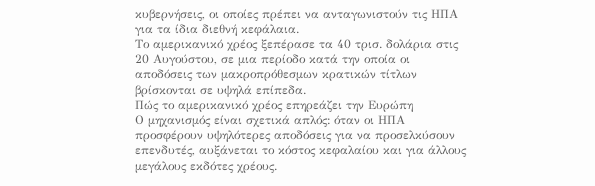κυβερνήσεις, οι οποίες πρέπει να ανταγωνιστούν τις ΗΠΑ για τα ίδια διεθνή κεφάλαια.
Το αμερικανικό χρέος ξεπέρασε τα 40 τρισ. δολάρια στις 20 Αυγούστου, σε μια περίοδο κατά την οποία οι αποδόσεις των μακροπρόθεσμων κρατικών τίτλων βρίσκονται σε υψηλά επίπεδα.
Πώς το αμερικανικό χρέος επηρεάζει την Ευρώπη
Ο μηχανισμός είναι σχετικά απλός: όταν οι ΗΠΑ προσφέρουν υψηλότερες αποδόσεις για να προσελκύσουν επενδυτές, αυξάνεται το κόστος κεφαλαίου και για άλλους μεγάλους εκδότες χρέους.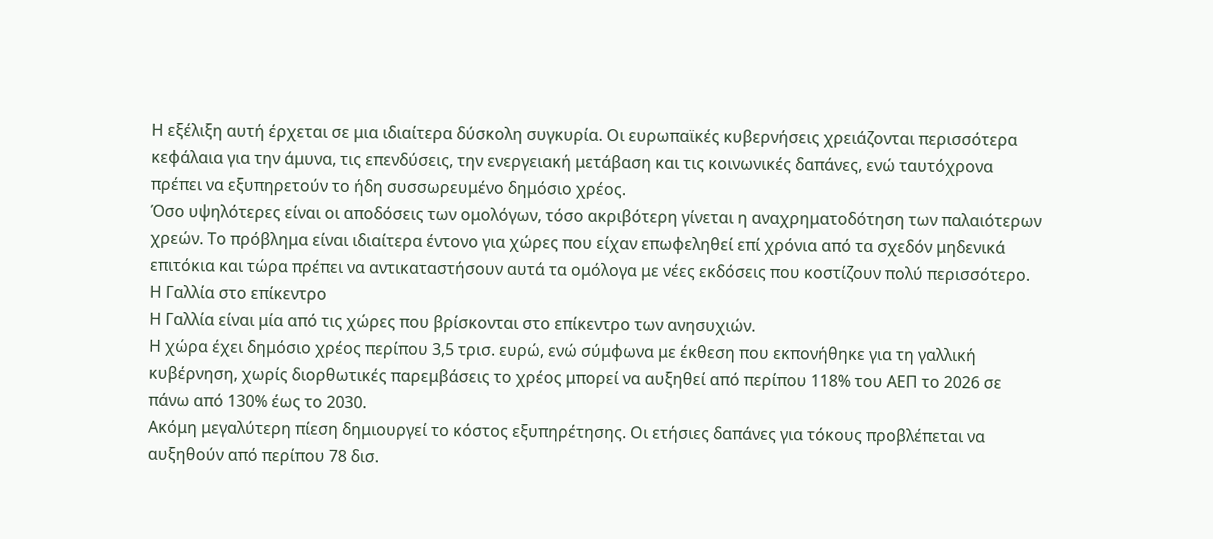Η εξέλιξη αυτή έρχεται σε μια ιδιαίτερα δύσκολη συγκυρία. Οι ευρωπαϊκές κυβερνήσεις χρειάζονται περισσότερα κεφάλαια για την άμυνα, τις επενδύσεις, την ενεργειακή μετάβαση και τις κοινωνικές δαπάνες, ενώ ταυτόχρονα πρέπει να εξυπηρετούν το ήδη συσσωρευμένο δημόσιο χρέος.
Όσο υψηλότερες είναι οι αποδόσεις των ομολόγων, τόσο ακριβότερη γίνεται η αναχρηματοδότηση των παλαιότερων χρεών. Το πρόβλημα είναι ιδιαίτερα έντονο για χώρες που είχαν επωφεληθεί επί χρόνια από τα σχεδόν μηδενικά επιτόκια και τώρα πρέπει να αντικαταστήσουν αυτά τα ομόλογα με νέες εκδόσεις που κοστίζουν πολύ περισσότερο.
Η Γαλλία στο επίκεντρο
Η Γαλλία είναι μία από τις χώρες που βρίσκονται στο επίκεντρο των ανησυχιών.
Η χώρα έχει δημόσιο χρέος περίπου 3,5 τρισ. ευρώ, ενώ σύμφωνα με έκθεση που εκπονήθηκε για τη γαλλική κυβέρνηση, χωρίς διορθωτικές παρεμβάσεις το χρέος μπορεί να αυξηθεί από περίπου 118% του ΑΕΠ το 2026 σε πάνω από 130% έως το 2030.
Ακόμη μεγαλύτερη πίεση δημιουργεί το κόστος εξυπηρέτησης. Οι ετήσιες δαπάνες για τόκους προβλέπεται να αυξηθούν από περίπου 78 δισ.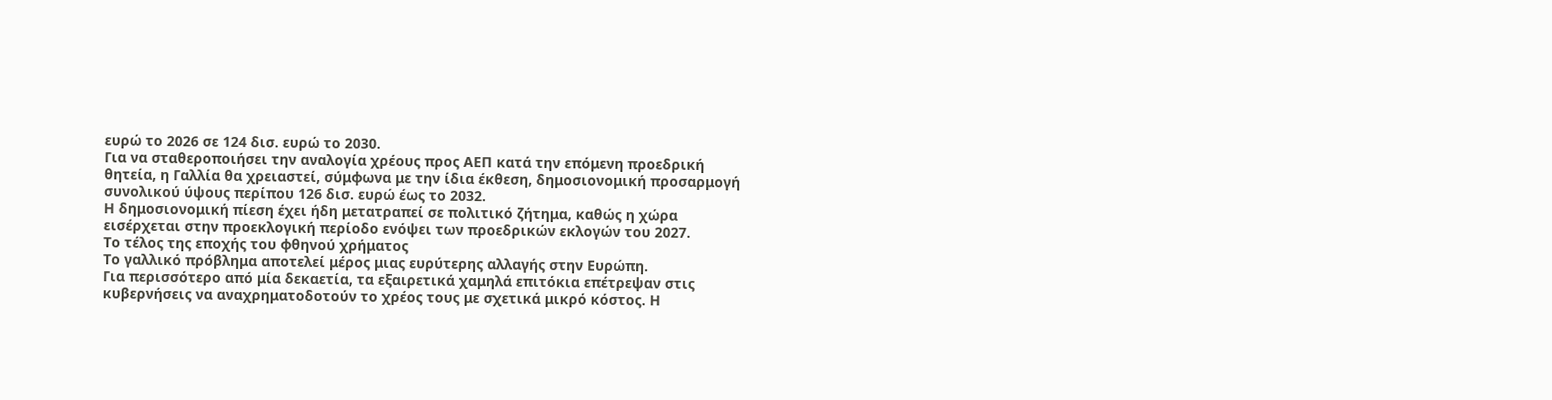ευρώ το 2026 σε 124 δισ. ευρώ το 2030.
Για να σταθεροποιήσει την αναλογία χρέους προς ΑΕΠ κατά την επόμενη προεδρική θητεία, η Γαλλία θα χρειαστεί, σύμφωνα με την ίδια έκθεση, δημοσιονομική προσαρμογή συνολικού ύψους περίπου 126 δισ. ευρώ έως το 2032.
Η δημοσιονομική πίεση έχει ήδη μετατραπεί σε πολιτικό ζήτημα, καθώς η χώρα εισέρχεται στην προεκλογική περίοδο ενόψει των προεδρικών εκλογών του 2027.
Το τέλος της εποχής του φθηνού χρήματος
Το γαλλικό πρόβλημα αποτελεί μέρος μιας ευρύτερης αλλαγής στην Ευρώπη.
Για περισσότερο από μία δεκαετία, τα εξαιρετικά χαμηλά επιτόκια επέτρεψαν στις κυβερνήσεις να αναχρηματοδοτούν το χρέος τους με σχετικά μικρό κόστος. Η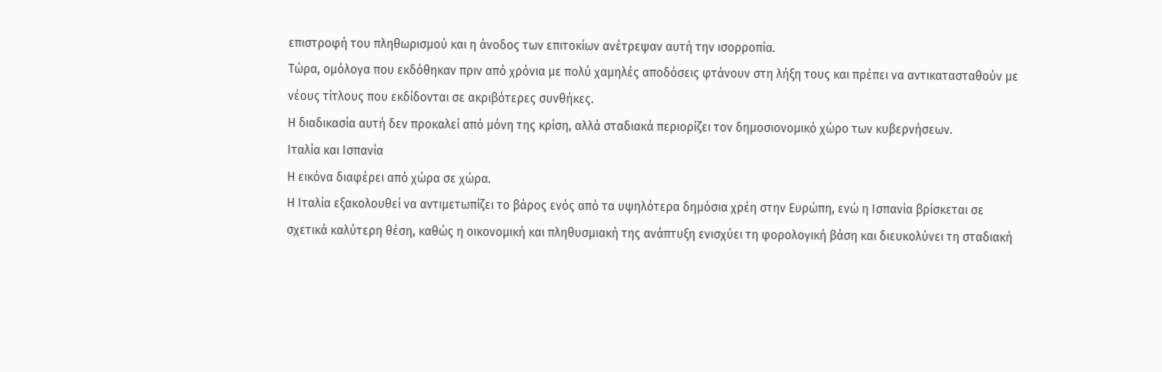επιστροφή του πληθωρισμού και η άνοδος των επιτοκίων ανέτρεψαν αυτή την ισορροπία.
Τώρα, ομόλογα που εκδόθηκαν πριν από χρόνια με πολύ χαμηλές αποδόσεις φτάνουν στη λήξη τους και πρέπει να αντικατασταθούν με νέους τίτλους που εκδίδονται σε ακριβότερες συνθήκες.
Η διαδικασία αυτή δεν προκαλεί από μόνη της κρίση, αλλά σταδιακά περιορίζει τον δημοσιονομικό χώρο των κυβερνήσεων.
Ιταλία και Ισπανία
Η εικόνα διαφέρει από χώρα σε χώρα.
Η Ιταλία εξακολουθεί να αντιμετωπίζει το βάρος ενός από τα υψηλότερα δημόσια χρέη στην Ευρώπη, ενώ η Ισπανία βρίσκεται σε σχετικά καλύτερη θέση, καθώς η οικονομική και πληθυσμιακή της ανάπτυξη ενισχύει τη φορολογική βάση και διευκολύνει τη σταδιακή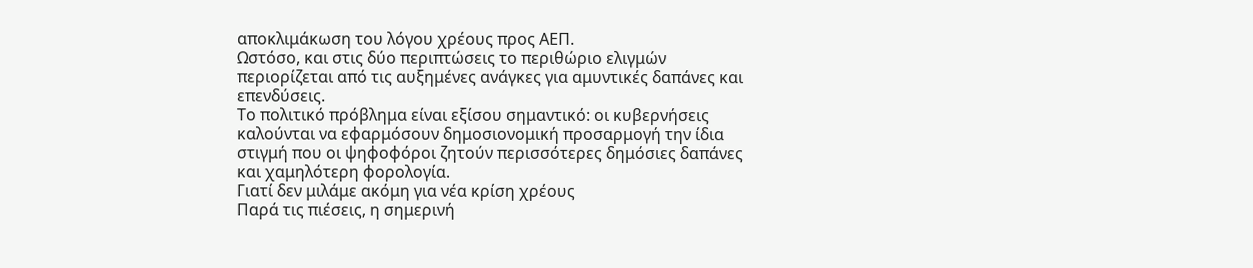αποκλιμάκωση του λόγου χρέους προς ΑΕΠ.
Ωστόσο, και στις δύο περιπτώσεις το περιθώριο ελιγμών περιορίζεται από τις αυξημένες ανάγκες για αμυντικές δαπάνες και επενδύσεις.
Το πολιτικό πρόβλημα είναι εξίσου σημαντικό: οι κυβερνήσεις καλούνται να εφαρμόσουν δημοσιονομική προσαρμογή την ίδια στιγμή που οι ψηφοφόροι ζητούν περισσότερες δημόσιες δαπάνες και χαμηλότερη φορολογία.
Γιατί δεν μιλάμε ακόμη για νέα κρίση χρέους
Παρά τις πιέσεις, η σημερινή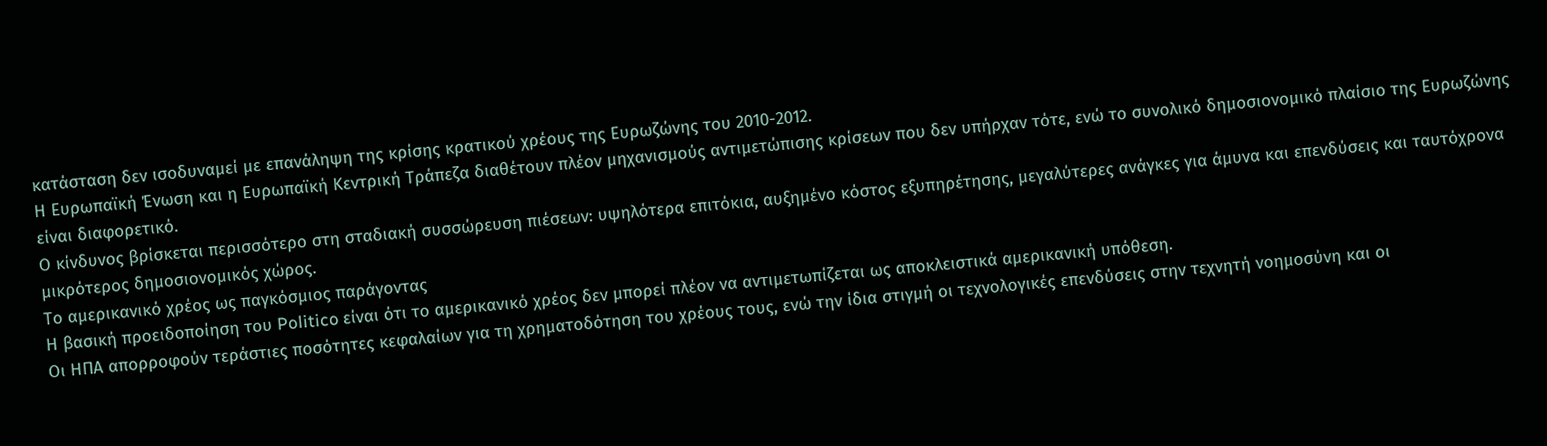κατάσταση δεν ισοδυναμεί με επανάληψη της κρίσης κρατικού χρέους της Ευρωζώνης του 2010-2012.
Η Ευρωπαϊκή Ένωση και η Ευρωπαϊκή Κεντρική Τράπεζα διαθέτουν πλέον μηχανισμούς αντιμετώπισης κρίσεων που δεν υπήρχαν τότε, ενώ το συνολικό δημοσιονομικό πλαίσιο της Ευρωζώνης είναι διαφορετικό.
Ο κίνδυνος βρίσκεται περισσότερο στη σταδιακή συσσώρευση πιέσεων: υψηλότερα επιτόκια, αυξημένο κόστος εξυπηρέτησης, μεγαλύτερες ανάγκες για άμυνα και επενδύσεις και ταυτόχρονα μικρότερος δημοσιονομικός χώρος.
Το αμερικανικό χρέος ως παγκόσμιος παράγοντας
Η βασική προειδοποίηση του Politico είναι ότι το αμερικανικό χρέος δεν μπορεί πλέον να αντιμετωπίζεται ως αποκλειστικά αμερικανική υπόθεση.
Οι ΗΠΑ απορροφούν τεράστιες ποσότητες κεφαλαίων για τη χρηματοδότηση του χρέους τους, ενώ την ίδια στιγμή οι τεχνολογικές επενδύσεις στην τεχνητή νοημοσύνη και οι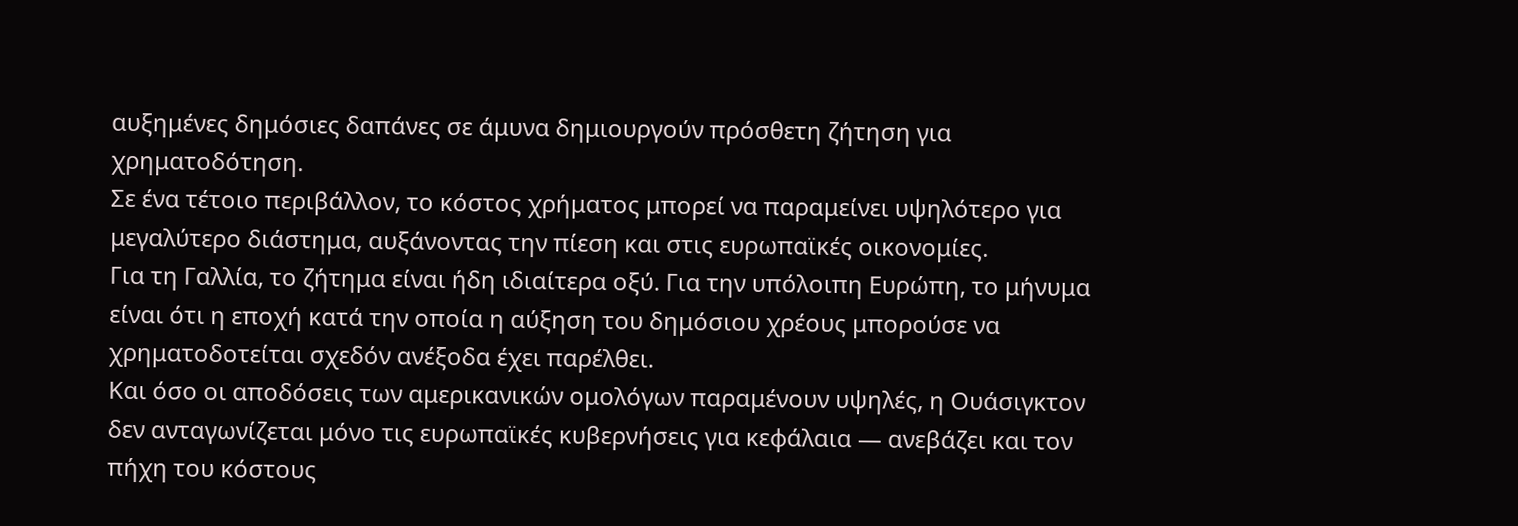αυξημένες δημόσιες δαπάνες σε άμυνα δημιουργούν πρόσθετη ζήτηση για χρηματοδότηση.
Σε ένα τέτοιο περιβάλλον, το κόστος χρήματος μπορεί να παραμείνει υψηλότερο για μεγαλύτερο διάστημα, αυξάνοντας την πίεση και στις ευρωπαϊκές οικονομίες.
Για τη Γαλλία, το ζήτημα είναι ήδη ιδιαίτερα οξύ. Για την υπόλοιπη Ευρώπη, το μήνυμα είναι ότι η εποχή κατά την οποία η αύξηση του δημόσιου χρέους μπορούσε να χρηματοδοτείται σχεδόν ανέξοδα έχει παρέλθει.
Και όσο οι αποδόσεις των αμερικανικών ομολόγων παραμένουν υψηλές, η Ουάσιγκτον δεν ανταγωνίζεται μόνο τις ευρωπαϊκές κυβερνήσεις για κεφάλαια — ανεβάζει και τον πήχη του κόστους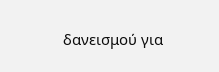δανεισμού για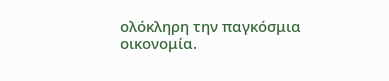ολόκληρη την παγκόσμια οικονομία.